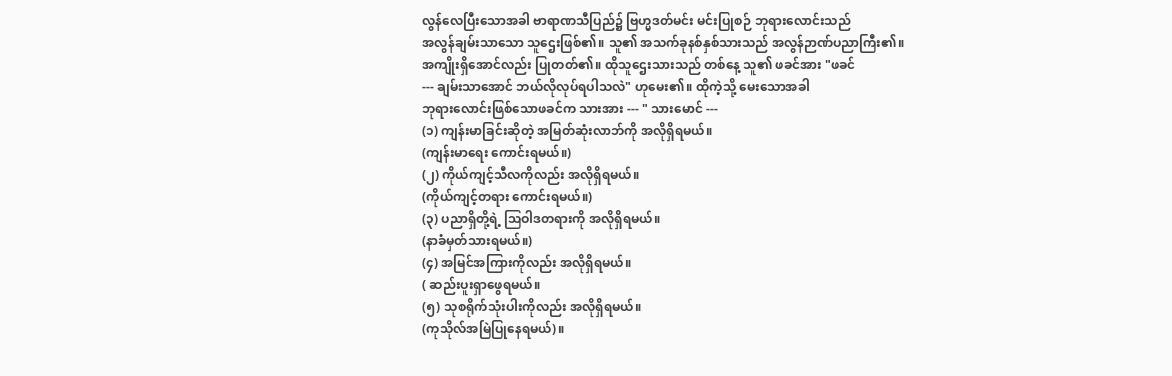လွန်လေပြီးသောအခါ ဗာရာဏသီပြည်၌ ဗြဟ္မဒတ်မင်း မင်းပြုစဉ် ဘုရားလောင်းသည်
အလွန်ချမ်းသာသော သူဌေးဖြစ်၏။ သူ၏ အသက်ခုနစ်နှစ်သားသည် အလွန်ဉာဏ်ပညာကြီး၏။
အကျိုးရှိအောင်လည်း ပြုတတ်၏။ ထိုသူဌေးသားသည် တစ်နေ့ သူ၏ ဖခင်အား "ဖခင်
--- ချမ်းသာအောင် ဘယ်လိုလုပ်ရပါသလဲ" ဟုမေး၏။ ထိုကဲ့သို့ မေးသောအခါ
ဘုရားလောင်းဖြစ်သောဖခင်က သားအား --- " သားမောင် ---
(၁) ကျန်းမာခြင်းဆိုတဲ့ အမြတ်ဆုံးလာဘ်ကို အလိုရှိရမယ်။
(ကျန်းမာရေး ကောင်းရမယ်။)
(၂) ကိုယ်ကျင့်သီလကိုလည်း အလိုရှိရမယ်။
(ကိုယ်ကျင့်တရား ကောင်းရမယ်။)
(၃) ပညာရှိတို့ရဲ့ ဩဝါဒတရားကို အလိုရှိရမယ်။
(နာခံမှတ်သားရမယ်။)
(၄) အမြင်အကြားကိုလည်း အလိုရှိရမယ်။
( ဆည်းပူးရှာဖွေရမယ်။
(၅) သုစရိုက်သုံးပါးကိုလည်း အလိုရှိရမယ်။
(ကုသိုလ်အမြဲပြုနေရမယ်)။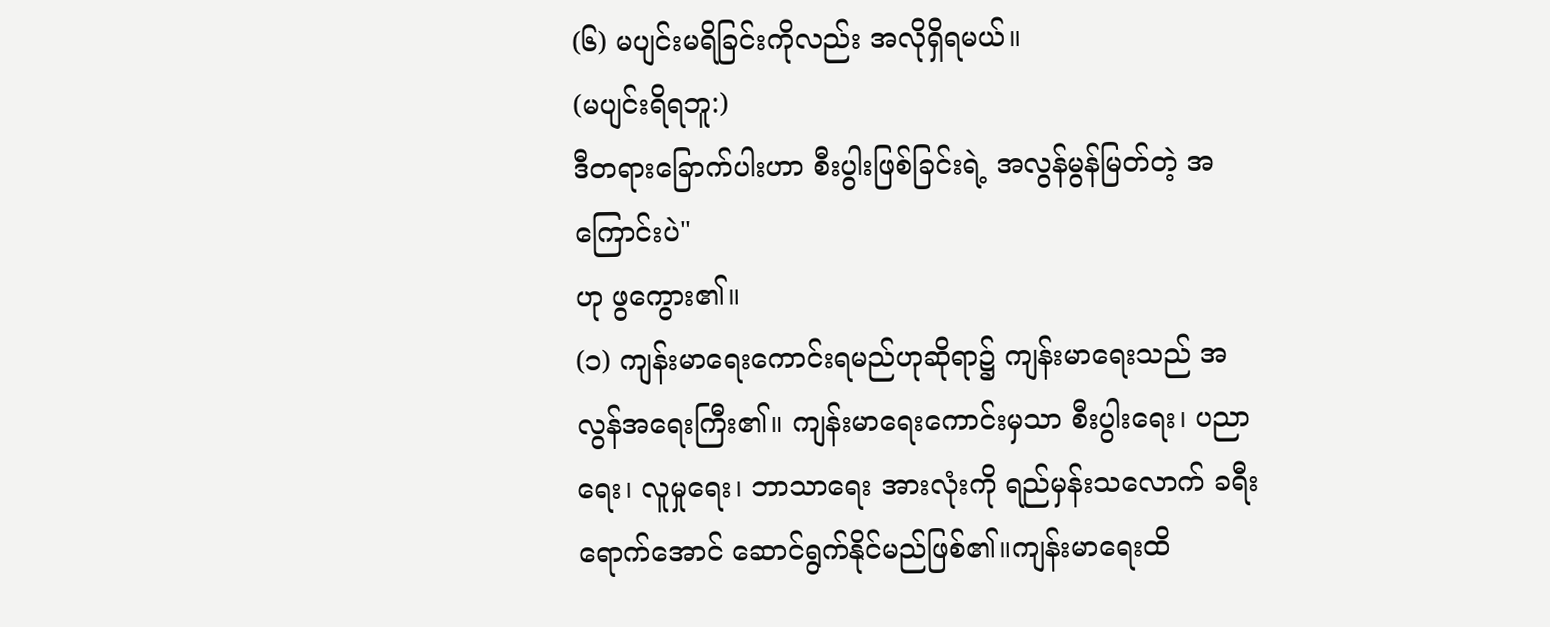(၆) မပျင်းမရိခြင်းကိုလည်း အလိုရှိရမယ်။
(မပျင်းရိရဘူ:)
ဒီတရားခြောက်ပါးဟာ စီးပွါးဖြစ်ခြင်းရဲ့ အလွန်မွန်မြတ်တဲ့ အကြောင်းပဲ"
ဟု ဖွကွေား၏။
(၁) ကျန်းမာရေးကောင်းရမည်ဟုဆိုရာ၌ ကျန်းမာရေးသည် အလွန်အရေးကြီး၏။ ကျန်းမာရေးကောင်းမှသာ စီးပွါးရေး၊ ပညာရေး၊ လူမှုရေး၊ ဘာသာရေး အားလုံးကို ရည်မှန်းသလောက် ခရီးရောက်အောင် ဆောင်ရွက်နိုင်မည်ဖြစ်၏။ကျန်းမာရေးထိ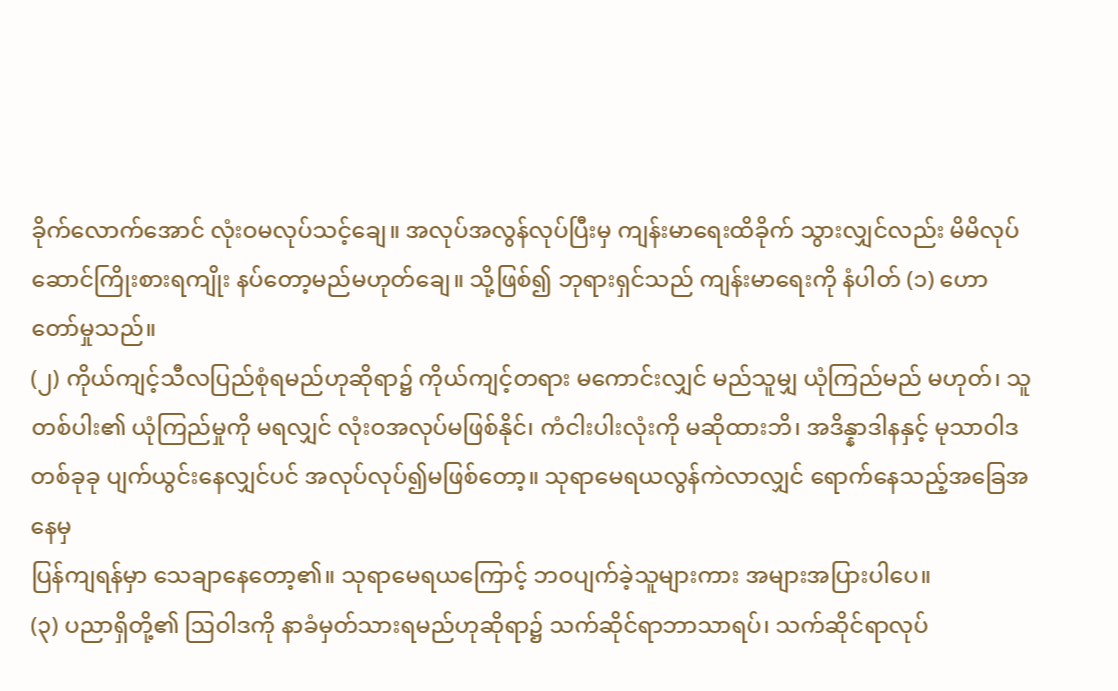ခိုက်လောက်အောင် လုံးဝမလုပ်သင့်ချေ။ အလုပ်အလွန်လုပ်ပြီးမှ ကျန်းမာရေးထိခိုက် သွားလျှင်လည်း မိမိလုပ်ဆောင်ကြိုးစားရကျိုး နပ်တော့မည်မဟုတ်ချေ။ သို့ဖြစ်၍ ဘုရားရှင်သည် ကျန်းမာရေးကို နံပါတ် (၁) ဟောတော်မှုသည်။
(၂) ကိုယ်ကျင့်သီလပြည်စုံရမည်ဟုဆိုရာ၌ ကိုယ်ကျင့်တရား မကောင်းလျှင် မည်သူမျှ ယုံကြည်မည် မဟုတ်၊ သူတစ်ပါး၏ ယုံကြည်မှုကို မရလျှင် လုံးဝအလုပ်မဖြစ်နိုင်၊ ကံငါးပါးလုံးကို မဆိုထားဘိ၊ အဒိန္နာဒါနနှင့် မုသာဝါဒ တစ်ခုခု ပျက်ယွင်းနေလျှင်ပင် အလုပ်လုပ်၍မဖြစ်တော့။ သုရာမေရယလွန်ကဲလာလျှင် ရောက်နေသည့်အခြေအနေမှ
ပြန်ကျရန်မှာ သေချာနေတော့၏။ သုရာမေရယကြောင့် ဘဝပျက်ခဲ့သူများကား အများအပြားပါပေ။
(၃) ပညာရှိတို့၏ ဩဝါဒကို နာခံမှတ်သားရမည်ဟုဆိုရာ၌ သက်ဆိုင်ရာဘာသာရပ်၊ သက်ဆိုင်ရာလုပ်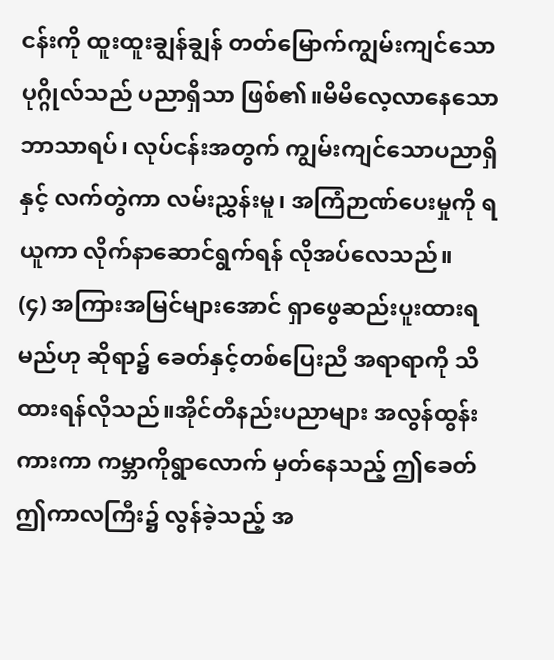ငန်းကို ထူးထူးချွန်ချွန် တတ်မြောက်ကျွမ်းကျင်သော ပုဂ္ဂိုလ်သည် ပညာရှိသာ ဖြစ်၏။မိမိလေ့လာနေသော ဘာသာရပ်၊ လုပ်ငန်းအတွက် ကျွမ်းကျင်သောပညာရှိနှင့် လက်တွဲကာ လမ်းညွှန်းမူ၊ အကြံဉာဏ်ပေးမှုကို ရယူကာ လိုက်နာဆောင်ရွက်ရန် လိုအပ်လေသည်။
(၄) အကြားအမြင်များအောင် ရှာဖွေဆည်းပူးထားရမည်ဟု ဆိုရာ၌ ခေတ်နှင့်တစ်ပြေးညီ အရာရာကို သိထားရန်လိုသည်။အိုင်တီနည်းပညာများ အလွန်ထွန်းကားကာ ကမ္ဘာကိုရွာလောက် မှတ်နေသည့် ဤခေတ်ဤကာလကြီး၌ လွန်ခဲ့သည့် အ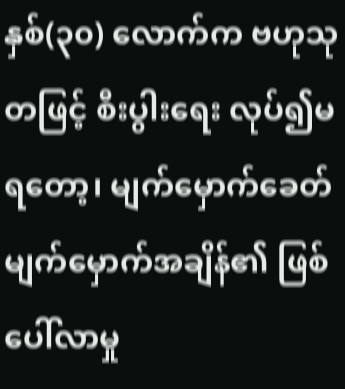နှစ်(၃၀) လောက်က ဗဟုသုတဖြင့် စီးပွါးရေး လုပ်၍မရတော့၊ မျက်မှောက်ခေတ် မျက်မှောက်အချိန်၏ ဖြစ်ပေါ်လာမှု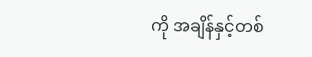ကို အချိန်နှင့်တစ်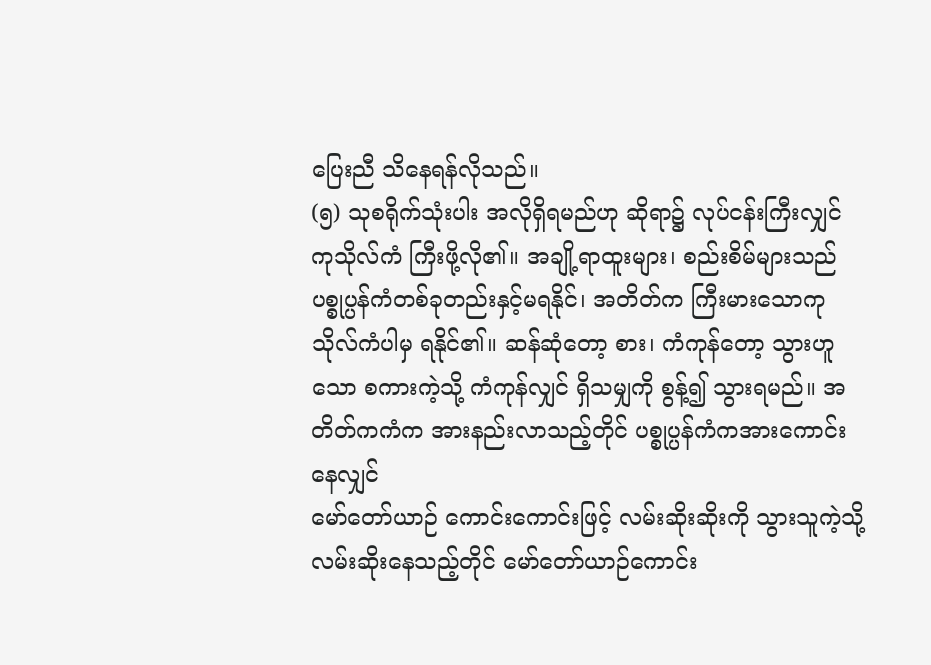ပြေးညီ သိနေရန်လိုသည်။
(၅) သုစရိုက်သုံးပါး အလိုရှိရမည်ဟု ဆိုရာ၌ လုပ်ငန်းကြီးလျှင် ကုသိုလ်ကံ ကြီးဖို့လို၏။ အချို့ရာထူးများ၊ စည်းစိမ်များသည် ပစ္စုပ္ပန်ကံတစ်ခုတည်းနှင့်မရနိုင်၊ အတိတ်က ကြီးမားသောကုသိုလ်ကံပါမှ ရနိုင်၏။ ဆန်ဆုံတော့ စား၊ ကံကုန်တော့ သွားဟူသော စကားကဲ့သို့ ကံကုန်လျှင် ရှိသမျှကို စွန့်၍ သွားရမည်။ အတိတ်ကကံက အားနည်းလာသည့်တိုင် ပစ္စုပ္ပန်ကံကအားကောင်းနေလျှင်
မော်တော်ယာဉ် ကောင်းကောင်းဖြင့် လမ်းဆိုးဆိုးကို သွားသူကဲ့သို့ လမ်းဆိုးနေသည့်တိုင် မော်တော်ယာဉ်ကောင်း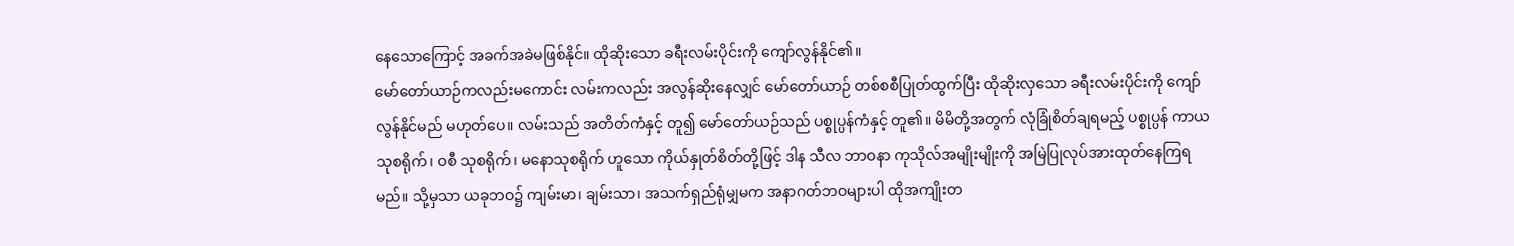နေသောကြောင့် အခက်အခဲမဖြစ်နိုင်။ ထိုဆိုးသော ခရီးလမ်းပိုင်းကို ကျော်လွန်နိုင်၏။
မော်တော်ယာဉ်ကလည်းမကောင်း လမ်းကလည်း အလွန်ဆိုးနေလျှင် မော်တော်ယာဉ် တစ်စစီပြုတ်ထွက်ပြီး ထိုဆိုးလှသော ခရီးလမ်းပိုင်းကို ကျော်လွန်နိုင်မည် မဟုတ်ပေ။ လမ်းသည် အတိတ်ကံနှင့် တူ၍ မော်တော်ယဉ်သည် ပစ္စုပ္ပန်ကံနှင့် တူ၏။ မိမိတို့အတွက် လုံခြုံစိတ်ချရမည့် ပစ္စုပ္ပန် ကာယသုစရိုက်၊ ဝစီ သုစရိုက်၊ မနောသုစရိုက် ဟူသော ကိုယ်နှုတ်စိတ်တို့ဖြင့် ဒါန သီလ ဘာဝနာ ကုသိုလ်အမျိုးမျိုးကို အမြဲပြုလုပ်အားထုတ်နေကြရမည်။ သို့မှသာ ယခုဘဝ၌ ကျမ်းမာ၊ ချမ်းသာ၊ အသက်ရှည်ရုံမျှမက အနာဂတ်ဘဝများပါ ထိုအကျိုးတ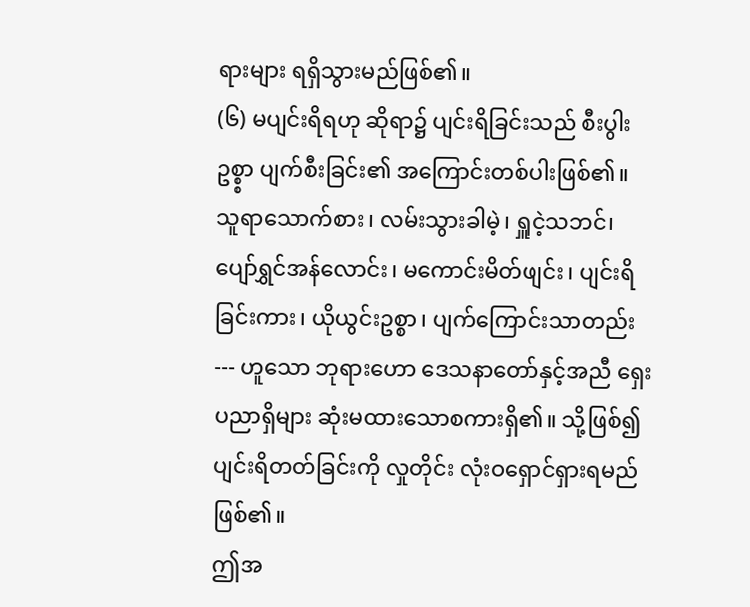ရားများ ရရှိသွားမည်ဖြစ်၏။
(၆) မပျင်းရိရဟု ဆိုရာ၌ ပျင်းရိခြင်းသည် စီးပွါးဥစ္စ္စာ ပျက်စီးခြင်း၏ အကြောင်းတစ်ပါးဖြစ်၏။ သူရာသောက်စား၊ လမ်းသွားခါမဲ့၊ ရှူငဲ့သဘင်၊ ပျော်ရွှင်အန်လောင်း၊ မကောင်းမိတ်ဖျင်း၊ ပျင်းရိခြင်းကား၊ ယိုယွင်းဥစ္စာ၊ ပျက်ကြောင်းသာတည်း --- ဟူသော ဘုရားဟော ဒေသနာတော်နှင့်အညီ ရှေးပညာရှိများ ဆုံးမထားသောစကားရှိ၏။ သို့ဖြစ်၍ ပျင်းရိတတ်ခြင်းကို လှုတိုင်း လုံးဝရှောင်ရှားရမည်ဖြစ်၏။
ဤအ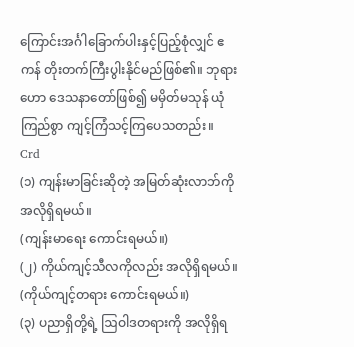ကြောင်းအင်္ဂါခြောက်ပါးနှင့်ပြည့်စုံလျှင် ဧကန် တိုးတက်ကြီးပွါးနိုင်မည်ဖြစ်၏။ ဘုရားဟော ဒေသနာတော်ဖြစ်၍ မမှိတ်မသုန် ယုံကြည်စွာ ကျင့်ကြံသင့်ကြပေသတည်း။
Crd
(၁) ကျန်းမာခြင်းဆိုတဲ့ အမြတ်ဆုံးလာဘ်ကို အလိုရှိရမယ်။
(ကျန်းမာရေး ကောင်းရမယ်။)
(၂) ကိုယ်ကျင့်သီလကိုလည်း အလိုရှိရမယ်။
(ကိုယ်ကျင့်တရား ကောင်းရမယ်။)
(၃) ပညာရှိတို့ရဲ့ ဩဝါဒတရားကို အလိုရှိရ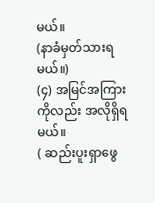မယ်။
(နာခံမှတ်သားရမယ်။)
(၄) အမြင်အကြားကိုလည်း အလိုရှိရမယ်။
( ဆည်းပူးရှာဖွေ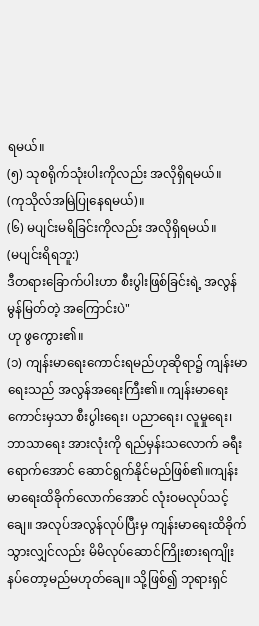ရမယ်။
(၅) သုစရိုက်သုံးပါးကိုလည်း အလိုရှိရမယ်။
(ကုသိုလ်အမြဲပြုနေရမယ်)။
(၆) မပျင်းမရိခြင်းကိုလည်း အလိုရှိရမယ်။
(မပျင်းရိရဘူ:)
ဒီတရားခြောက်ပါးဟာ စီးပွါးဖြစ်ခြင်းရဲ့ အလွန်မွန်မြတ်တဲ့ အကြောင်းပဲ"
ဟု ဖွကွေား၏။
(၁) ကျန်းမာရေးကောင်းရမည်ဟုဆိုရာ၌ ကျန်းမာရေးသည် အလွန်အရေးကြီး၏။ ကျန်းမာရေးကောင်းမှသာ စီးပွါးရေး၊ ပညာရေး၊ လူမှုရေး၊ ဘာသာရေး အားလုံးကို ရည်မှန်းသလောက် ခရီးရောက်အောင် ဆောင်ရွက်နိုင်မည်ဖြစ်၏။ကျန်းမာရေးထိခိုက်လောက်အောင် လုံးဝမလုပ်သင့်ချေ။ အလုပ်အလွန်လုပ်ပြီးမှ ကျန်းမာရေးထိခိုက် သွားလျှင်လည်း မိမိလုပ်ဆောင်ကြိုးစားရကျိုး နပ်တော့မည်မဟုတ်ချေ။ သို့ဖြစ်၍ ဘုရားရှင်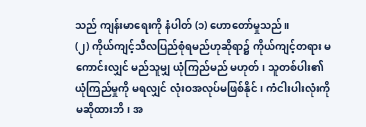သည် ကျန်းမာရေးကို နံပါတ် (၁) ဟောတော်မှုသည်။
(၂) ကိုယ်ကျင့်သီလပြည်စုံရမည်ဟုဆိုရာ၌ ကိုယ်ကျင့်တရား မကောင်းလျှင် မည်သူမျှ ယုံကြည်မည် မဟုတ်၊ သူတစ်ပါး၏ ယုံကြည်မှုကို မရလျှင် လုံးဝအလုပ်မဖြစ်နိုင်၊ ကံငါးပါးလုံးကို မဆိုထားဘိ၊ အ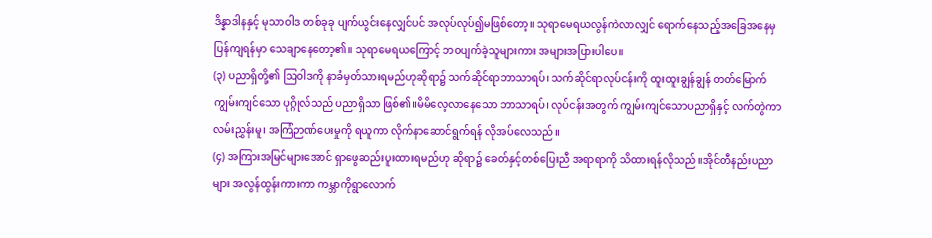ဒိန္နာဒါနနှင့် မုသာဝါဒ တစ်ခုခု ပျက်ယွင်းနေလျှင်ပင် အလုပ်လုပ်၍မဖြစ်တော့။ သုရာမေရယလွန်ကဲလာလျှင် ရောက်နေသည့်အခြေအနေမှ
ပြန်ကျရန်မှာ သေချာနေတော့၏။ သုရာမေရယကြောင့် ဘဝပျက်ခဲ့သူများကား အများအပြားပါပေ။
(၃) ပညာရှိတို့၏ ဩဝါဒကို နာခံမှတ်သားရမည်ဟုဆိုရာ၌ သက်ဆိုင်ရာဘာသာရပ်၊ သက်ဆိုင်ရာလုပ်ငန်းကို ထူးထူးချွန်ချွန် တတ်မြောက်ကျွမ်းကျင်သော ပုဂ္ဂိုလ်သည် ပညာရှိသာ ဖြစ်၏။မိမိလေ့လာနေသော ဘာသာရပ်၊ လုပ်ငန်းအတွက် ကျွမ်းကျင်သောပညာရှိနှင့် လက်တွဲကာ လမ်းညွှန်းမူ၊ အကြံဉာဏ်ပေးမှုကို ရယူကာ လိုက်နာဆောင်ရွက်ရန် လိုအပ်လေသည်။
(၄) အကြားအမြင်များအောင် ရှာဖွေဆည်းပူးထားရမည်ဟု ဆိုရာ၌ ခေတ်နှင့်တစ်ပြေးညီ အရာရာကို သိထားရန်လိုသည်။အိုင်တီနည်းပညာများ အလွန်ထွန်းကားကာ ကမ္ဘာကိုရွာလောက်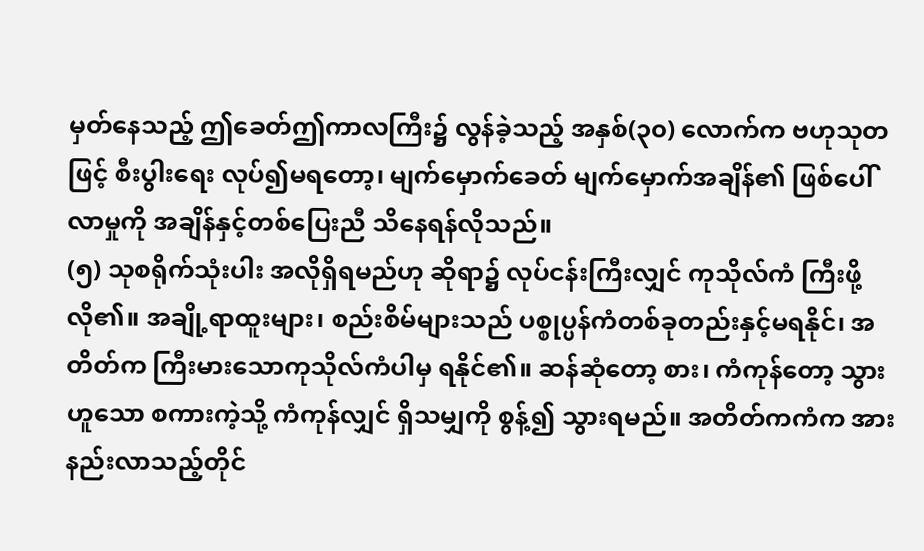မှတ်နေသည့် ဤခေတ်ဤကာလကြီး၌ လွန်ခဲ့သည့် အနှစ်(၃၀) လောက်က ဗဟုသုတဖြင့် စီးပွါးရေး လုပ်၍မရတော့၊ မျက်မှောက်ခေတ် မျက်မှောက်အချိန်၏ ဖြစ်ပေါ်လာမှုကို အချိန်နှင့်တစ်ပြေးညီ သိနေရန်လိုသည်။
(၅) သုစရိုက်သုံးပါး အလိုရှိရမည်ဟု ဆိုရာ၌ လုပ်ငန်းကြီးလျှင် ကုသိုလ်ကံ ကြီးဖို့လို၏။ အချို့ရာထူးများ၊ စည်းစိမ်များသည် ပစ္စုပ္ပန်ကံတစ်ခုတည်းနှင့်မရနိုင်၊ အတိတ်က ကြီးမားသောကုသိုလ်ကံပါမှ ရနိုင်၏။ ဆန်ဆုံတော့ စား၊ ကံကုန်တော့ သွားဟူသော စကားကဲ့သို့ ကံကုန်လျှင် ရှိသမျှကို စွန့်၍ သွားရမည်။ အတိတ်ကကံက အားနည်းလာသည့်တိုင်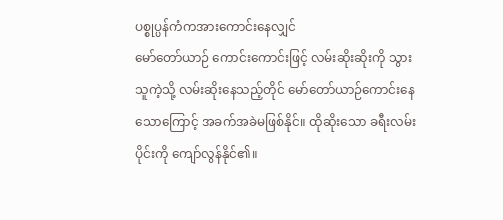ပစ္စုပ္ပန်ကံကအားကောင်းနေလျှင်
မော်တော်ယာဉ် ကောင်းကောင်းဖြင့် လမ်းဆိုးဆိုးကို သွားသူကဲ့သို့ လမ်းဆိုးနေသည့်တိုင် မော်တော်ယာဉ်ကောင်းနေသောကြောင့် အခက်အခဲမဖြစ်နိုင်။ ထိုဆိုးသော ခရီးလမ်းပိုင်းကို ကျော်လွန်နိုင်၏။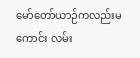မော်တော်ယာဉ်ကလည်းမကောင်း လမ်း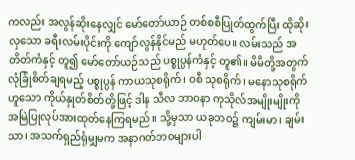ကလည်း အလွန်ဆိုးနေလျှင် မော်တော်ယာဉ် တစ်စစီပြုတ်ထွက်ပြီး ထိုဆိုးလှသော ခရီးလမ်းပိုင်းကို ကျော်လွန်နိုင်မည် မဟုတ်ပေ။ လမ်းသည် အတိတ်ကံနှင့် တူ၍ မော်တော်ယဉ်သည် ပစ္စုပ္ပန်ကံနှင့် တူ၏။ မိမိတို့အတွက် လုံခြုံစိတ်ချရမည့် ပစ္စုပ္ပန် ကာယသုစရိုက်၊ ဝစီ သုစရိုက်၊ မနောသုစရိုက် ဟူသော ကိုယ်နှုတ်စိတ်တို့ဖြင့် ဒါန သီလ ဘာဝနာ ကုသိုလ်အမျိုးမျိုးကို အမြဲပြုလုပ်အားထုတ်နေကြရမည်။ သို့မှသာ ယခုဘဝ၌ ကျမ်းမာ၊ ချမ်းသာ၊ အသက်ရှည်ရုံမျှမက အနာဂတ်ဘဝများပါ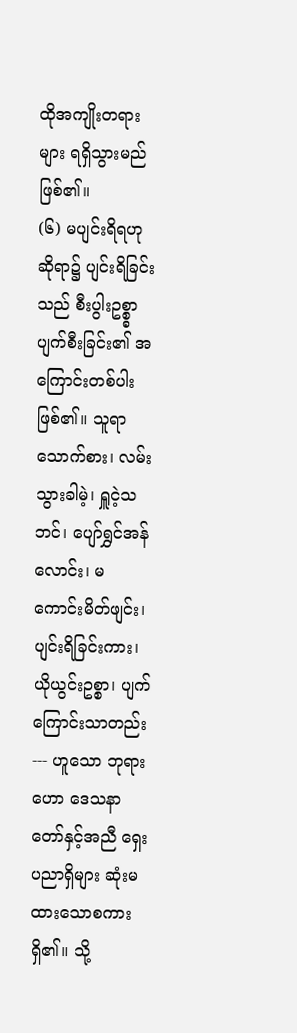ထိုအကျိုးတရားများ ရရှိသွားမည်ဖြစ်၏။
(၆) မပျင်းရိရဟု ဆိုရာ၌ ပျင်းရိခြင်းသည် စီးပွါးဥစ္စ္စာ ပျက်စီးခြင်း၏ အကြောင်းတစ်ပါးဖြစ်၏။ သူရာသောက်စား၊ လမ်းသွားခါမဲ့၊ ရှူငဲ့သဘင်၊ ပျော်ရွှင်အန်လောင်း၊ မကောင်းမိတ်ဖျင်း၊ ပျင်းရိခြင်းကား၊ ယိုယွင်းဥစ္စာ၊ ပျက်ကြောင်းသာတည်း --- ဟူသော ဘုရားဟော ဒေသနာတော်နှင့်အညီ ရှေးပညာရှိများ ဆုံးမထားသောစကားရှိ၏။ သို့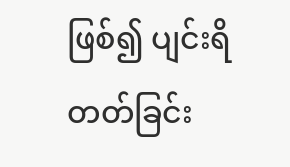ဖြစ်၍ ပျင်းရိတတ်ခြင်း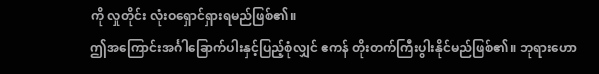ကို လှုတိုင်း လုံးဝရှောင်ရှားရမည်ဖြစ်၏။
ဤအကြောင်းအင်္ဂါခြောက်ပါးနှင့်ပြည့်စုံလျှင် ဧကန် တိုးတက်ကြီးပွါးနိုင်မည်ဖြစ်၏။ ဘုရားဟော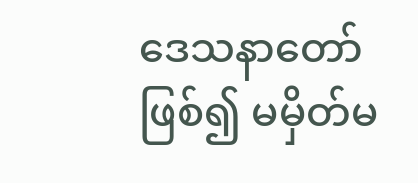ဒေသနာတော်ဖြစ်၍ မမှိတ်မ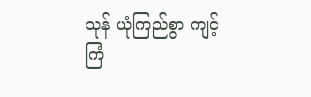သုန် ယုံကြည်စွာ ကျင့်ကြံ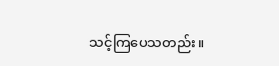သင့်ကြပေသတည်း။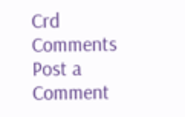Crd
Comments
Post a Comment